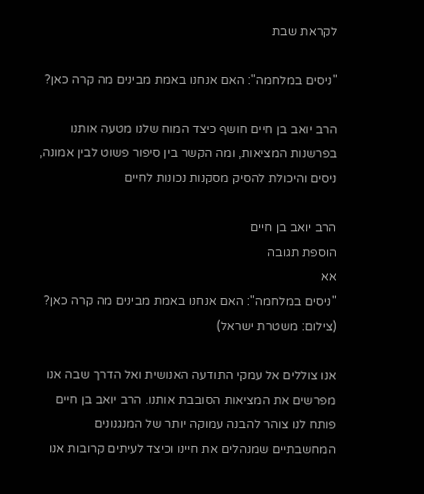לקראת שבת

"ניסים במלחמה": האם אנחנו באמת מבינים מה קרה כאן?

הרב יואב בן חיים חושף כיצד המוח שלנו מטעה אותנו בפרשנות המציאות, ומה הקשר בין סיפור פשוט לבין אמונה, ניסים והיכולת להסיק מסקנות נכונות לחיים

הרב יואב בן חיים
הוספת תגובה
אא
"ניסים במלחמה": האם אנחנו באמת מבינים מה קרה כאן? (צילום: משטרת ישראל)

אנו צוללים אל עמקי התודעה האנושית ואל הדרך שבה אנו מפרשים את המציאות הסובבת אותנו. הרב יואב בן חיים פותח לנו צוהר להבנה עמוקה יותר של המנגנונים המחשבתיים שמנהלים את חיינו וכיצד לעיתים קרובות אנו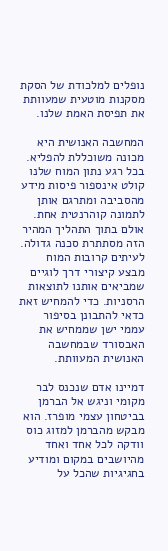נופלים למלכודת של הסקת מסקנות מוטעית שמעוותת את תפיסת האמת שלנו.

המחשבה האנושית היא מכונה משוכללת להפליא. בכל רגע נתון המוח שלנו קולט אינספור פיסות מידע מהסביבה ומתרגם אותן לתמונה קוהרנטית אחת. אולם בתוך התהליך המהיר הזה מסתתרת סכנה גדולה. לעיתים קרובות המוח מבצע קיצורי דרך לוגיים שמביאים אותנו לתוצאות הרסניות. כדי להמחיש זאת כדאי להתבונן בסיפור עממי ישן שממחיש את האבסורד שבמחשבה האנושית המעוותת.

דמיינו אדם שנכנס לבר מקומי וניגש אל הברמן בביטחון עצמי מופרז. הוא מבקש מהברמן למזוג כוס וודקה לכל אחד ואחד מהיושבים במקום ומודיע בחגיגיות שהכל על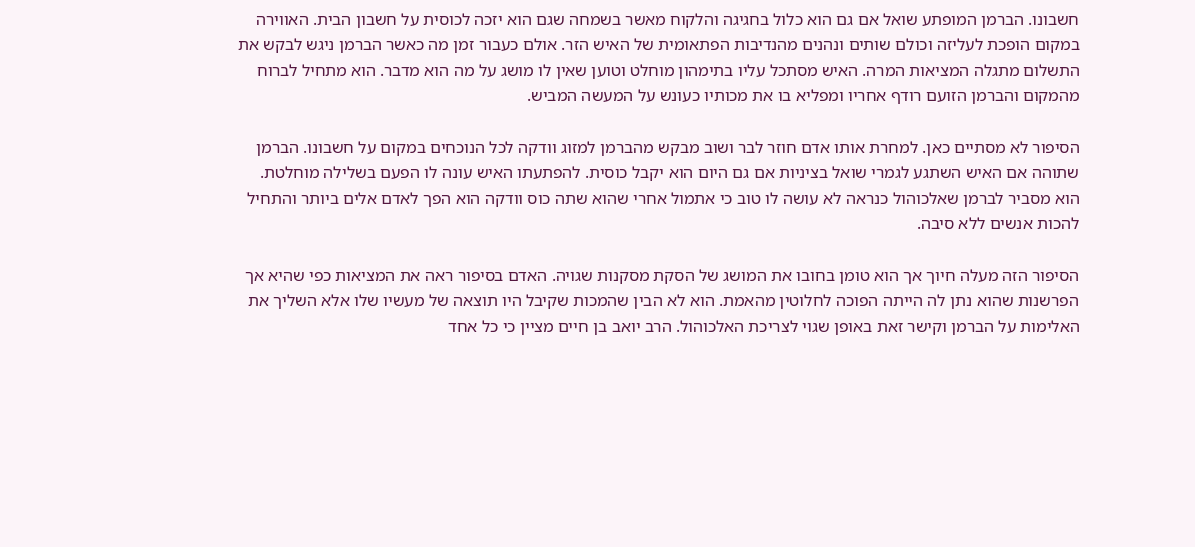חשבונו. הברמן המופתע שואל אם גם הוא כלול בחגיגה והלקוח מאשר בשמחה שגם הוא יזכה לכוסית על חשבון הבית. האווירה במקום הופכת לעליזה וכולם שותים ונהנים מהנדיבות הפתאומית של האיש הזר. אולם כעבור זמן מה כאשר הברמן ניגש לבקש את התשלום מתגלה המציאות המרה. האיש מסתכל עליו בתימהון מוחלט וטוען שאין לו מושג על מה הוא מדבר. הוא מתחיל לברוח מהמקום והברמן הזועם רודף אחריו ומפליא בו את מכותיו כעונש על המעשה המביש.

הסיפור לא מסתיים כאן. למחרת אותו אדם חוזר לבר ושוב מבקש מהברמן למזוג וודקה לכל הנוכחים במקום על חשבונו. הברמן שתוהה אם האיש השתגע לגמרי שואל בציניות אם גם היום הוא יקבל כוסית. להפתעתו האיש עונה לו הפעם בשלילה מוחלטת. הוא מסביר לברמן שאלכוהול כנראה לא עושה לו טוב כי אתמול אחרי שהוא שתה כוס וודקה הוא הפך לאדם אלים ביותר והתחיל להכות אנשים ללא סיבה.

הסיפור הזה מעלה חיוך אך הוא טומן בחובו את המושג של הסקת מסקנות שגויה. האדם בסיפור ראה את המציאות כפי שהיא אך הפרשנות שהוא נתן לה הייתה הפוכה לחלוטין מהאמת. הוא לא הבין שהמכות שקיבל היו תוצאה של מעשיו שלו אלא השליך את האלימות על הברמן וקישר זאת באופן שגוי לצריכת האלכוהול. הרב יואב בן חיים מציין כי כל אחד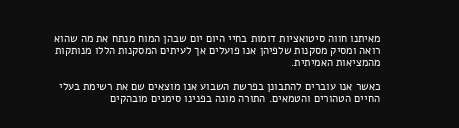מאיתנו חווה סיטואציות דומות בחיי היום יום שבהן המוח מנתח את מה שהוא רואה ומסיק מסקנות שלפיהן אנו פועלים אך לעיתים המסקנות הללו מנותקות מהמציאות האמיתית.

כאשר אנו עוברים להתבונן בפרשת השבוע אנו מוצאים שם את רשימת בעלי החיים הטהורים והטמאים. התורה מונה בפנינו סימנים מובהקים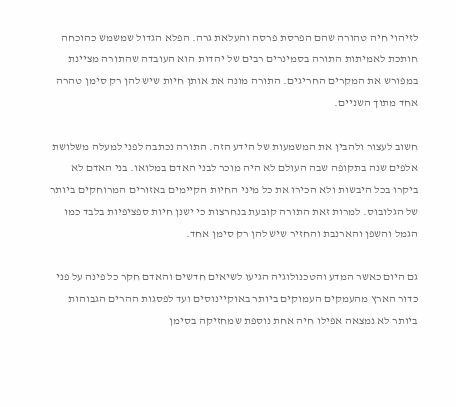לזיהוי חיה טהורה שהם הפרסת פרסה והעלאת גרה. הפלא הגדול שמשמש כהוכחה חותכת לאמיתות התורה בסמינרים רבים של יהדות הוא העובדה שהתורה מציינת במפורש את המקרים החריגים. התורה מונה את אותן חיות שיש להן רק סימן טהרה אחד מתוך השניים.

חשוב לעצור ולהבין את המשמעות של הידע הזה. התורה נכתבה לפני למעלה משלושת אלפים שנה בתקופה שבה העולם לא היה מוכר לבני האדם במלואו. בני האדם לא ביקרו בכל היבשות ולא הכירו את כל מיני החיות הקיימים באזורים המרוחקים ביותר של הגלובוס. למרות זאת התורה קובעת בנחרצות כי ישנן חיות ספציפיות בלבד כמו הגמל והשפן והארנבת והחזיר שיש להן רק סימן אחד.

גם היום כאשר המדע והטכנולוגיה הגיעו לשיאים חדשים והאדם חקר כל פינה על פני כדור הארץ מהעמקים העמוקים ביותר באוקיינוסים ועד לפסגות ההרים הגבוהות ביותר לא נמצאה אפילו חיה אחת נוספת שמחזיקה בסימן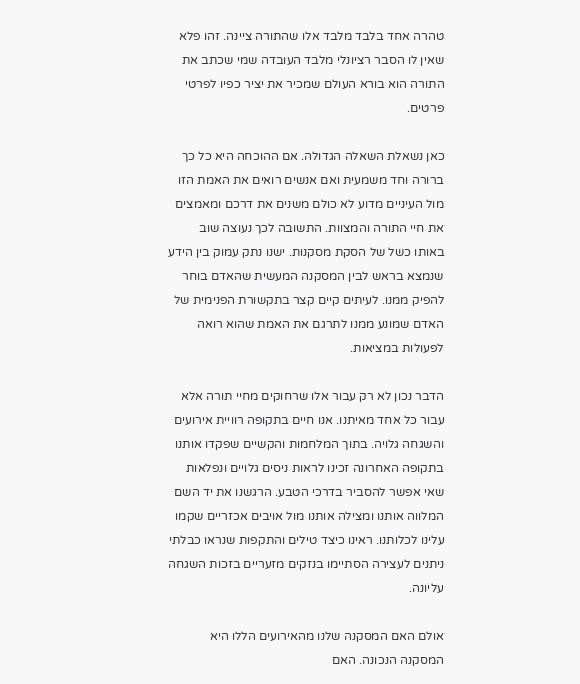טהרה אחד בלבד מלבד אלו שהתורה ציינה. זהו פלא שאין לו הסבר רציונלי מלבד העובדה שמי שכתב את התורה הוא בורא העולם שמכיר את יציר כפיו לפרטי פרטים.

כאן נשאלת השאלה הגדולה. אם ההוכחה היא כל כך ברורה וחד משמעית ואם אנשים רואים את האמת הזו מול העיניים מדוע לא כולם משנים את דרכם ומאמצים את חיי התורה והמצוות. התשובה לכך נעוצה שוב באותו כשל של הסקת מסקנות. ישנו נתק עמוק בין הידע שנמצא בראש לבין המסקנה המעשית שהאדם בוחר להפיק ממנו. לעיתים קיים קצר בתקשורת הפנימית של האדם שמונע ממנו לתרגם את האמת שהוא רואה לפעולות במציאות.

הדבר נכון לא רק עבור אלו שרחוקים מחיי תורה אלא עבור כל אחד מאיתנו. אנו חיים בתקופה רוויית אירועים והשגחה גלויה. בתוך המלחמות והקשיים שפקדו אותנו בתקופה האחרונה זכינו לראות ניסים גלויים ונפלאות שאי אפשר להסביר בדרכי הטבע. הרגשנו את יד השם המלווה אותנו ומצילה אותנו מול אויבים אכזריים שקמו עלינו לכלותנו. ראינו כיצד טילים והתקפות שנראו כבלתי ניתנים לעצירה הסתיימו בנזקים מזעריים בזכות השגחה עליונה.

אולם האם המסקנה שלנו מהאירועים הללו היא המסקנה הנכונה. האם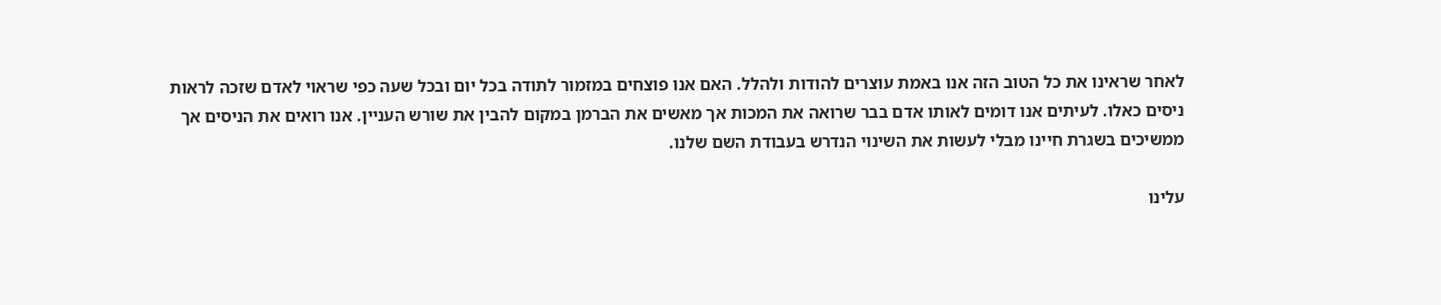לאחר שראינו את כל הטוב הזה אנו באמת עוצרים להודות ולהלל. האם אנו פוצחים במזמור לתודה בכל יום ובכל שעה כפי שראוי לאדם שזכה לראות ניסים כאלו. לעיתים אנו דומים לאותו אדם בבר שרואה את המכות אך מאשים את הברמן במקום להבין את שורש העניין. אנו רואים את הניסים אך ממשיכים בשגרת חיינו מבלי לעשות את השינוי הנדרש בעבודת השם שלנו.

עלינו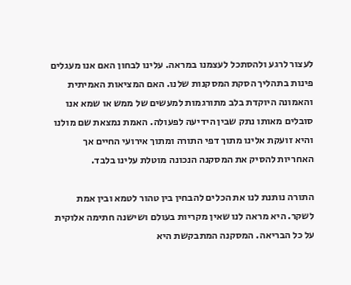לעצור לרגע ולהסתכל לעצמנו במראה. עלינו לבחון האם אנו מעגלים פינות בתהליך הסקת המסקנות שלנו. האם המציאות האמיתית והאמונה היוקדת בלב מתורגמות למעשים של ממש או שמא אנו סובלים מאותו נתק שבין הידיעה לפעולה. האמת נמצאת שם מולנו והיא זועקת אלינו מתוך דפי התורה ומתוך אירועי החיים אך האחריות להסיק את המסקנה הנכונה מוטלת עלינו בלבד.

התורה נותנת לנו את הכלים להבחין בין טהור לטמא ובין אמת לשקר. היא מראה לנו שאין מקריות בעולם ושישנה חתימה אלוקית על כל הבריאה. המסקנה המתבקשת היא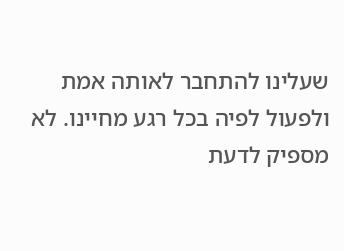שעלינו להתחבר לאותה אמת ולפעול לפיה בכל רגע מחיינו. לא מספיק לדעת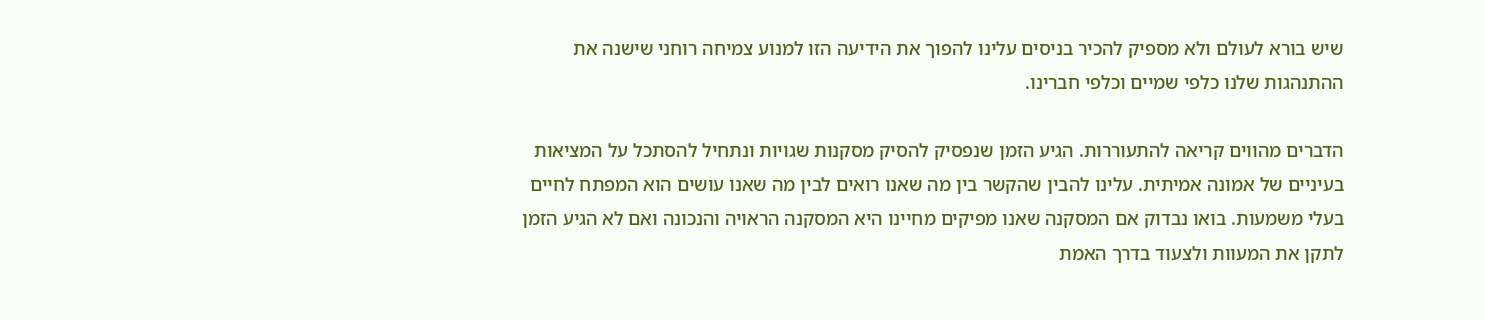שיש בורא לעולם ולא מספיק להכיר בניסים עלינו להפוך את הידיעה הזו למנוע צמיחה רוחני שישנה את ההתנהגות שלנו כלפי שמיים וכלפי חברינו.

הדברים מהווים קריאה להתעוררות. הגיע הזמן שנפסיק להסיק מסקנות שגויות ונתחיל להסתכל על המציאות בעיניים של אמונה אמיתית. עלינו להבין שהקשר בין מה שאנו רואים לבין מה שאנו עושים הוא המפתח לחיים בעלי משמעות. בואו נבדוק אם המסקנה שאנו מפיקים מחיינו היא המסקנה הראויה והנכונה ואם לא הגיע הזמן לתקן את המעוות ולצעוד בדרך האמת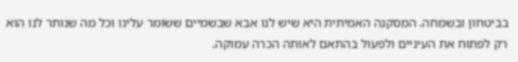בביטחון ובשמחה. המסקנה האמיתית היא שיש לנו אבא שבשמיים ששומר עלינו וכל מה שנותר לנו הוא רק לפתוח את העיניים ולפעול בהתאם לאותה הכרה עמוקה.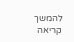להמשך קריאה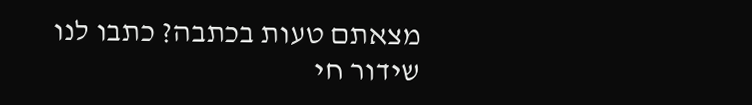מצאתם טעות בכתבה? כתבו לנו
שידור חי